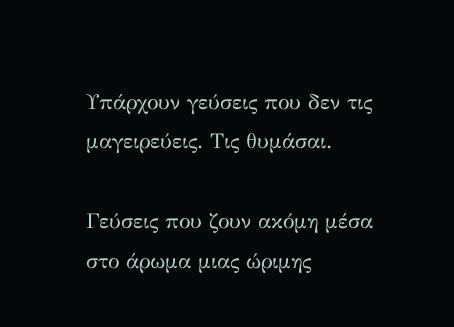Υπάρχουν γεύσεις που δεν τις μαγειρεύεις. Τις θυμάσαι.

Γεύσεις που ζουν ακόμη μέσα στο άρωμα μιας ώριμης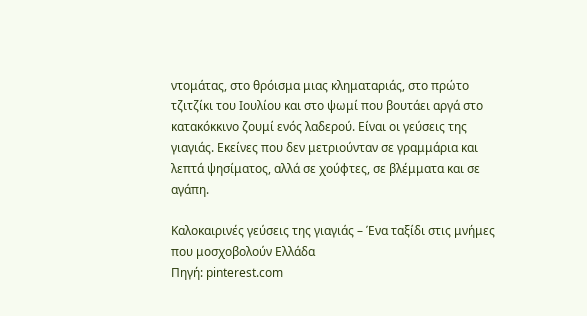ντομάτας, στο θρόισμα μιας κληματαριάς, στο πρώτο τζιτζίκι του Ιουλίου και στο ψωμί που βουτάει αργά στο κατακόκκινο ζουμί ενός λαδερού. Είναι οι γεύσεις της γιαγιάς. Εκείνες που δεν μετριούνταν σε γραμμάρια και λεπτά ψησίματος, αλλά σε χούφτες, σε βλέμματα και σε αγάπη.

Καλοκαιρινές γεύσεις της γιαγιάς – Ένα ταξίδι στις μνήμες που μοσχοβολούν Ελλάδα
Πηγή: pinterest.com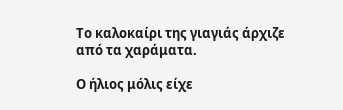Το καλοκαίρι της γιαγιάς άρχιζε από τα χαράματα.

Ο ήλιος μόλις είχε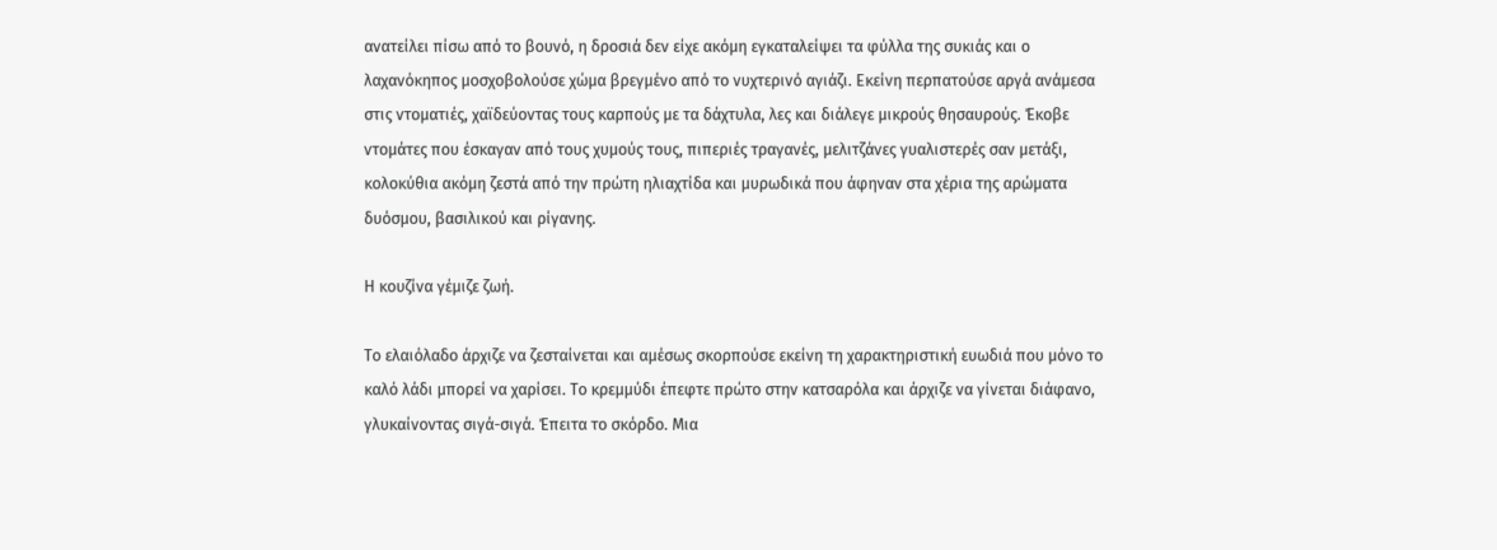ανατείλει πίσω από το βουνό, η δροσιά δεν είχε ακόμη εγκαταλείψει τα φύλλα της συκιάς και ο λαχανόκηπος μοσχοβολούσε χώμα βρεγμένο από το νυχτερινό αγιάζι. Εκείνη περπατούσε αργά ανάμεσα στις ντοματιές, χαϊδεύοντας τους καρπούς με τα δάχτυλα, λες και διάλεγε μικρούς θησαυρούς. Έκοβε ντομάτες που έσκαγαν από τους χυμούς τους, πιπεριές τραγανές, μελιτζάνες γυαλιστερές σαν μετάξι, κολοκύθια ακόμη ζεστά από την πρώτη ηλιαχτίδα και μυρωδικά που άφηναν στα χέρια της αρώματα δυόσμου, βασιλικού και ρίγανης.

Η κουζίνα γέμιζε ζωή.

Το ελαιόλαδο άρχιζε να ζεσταίνεται και αμέσως σκορπούσε εκείνη τη χαρακτηριστική ευωδιά που μόνο το καλό λάδι μπορεί να χαρίσει. Το κρεμμύδι έπεφτε πρώτο στην κατσαρόλα και άρχιζε να γίνεται διάφανο, γλυκαίνοντας σιγά-σιγά. Έπειτα το σκόρδο. Μια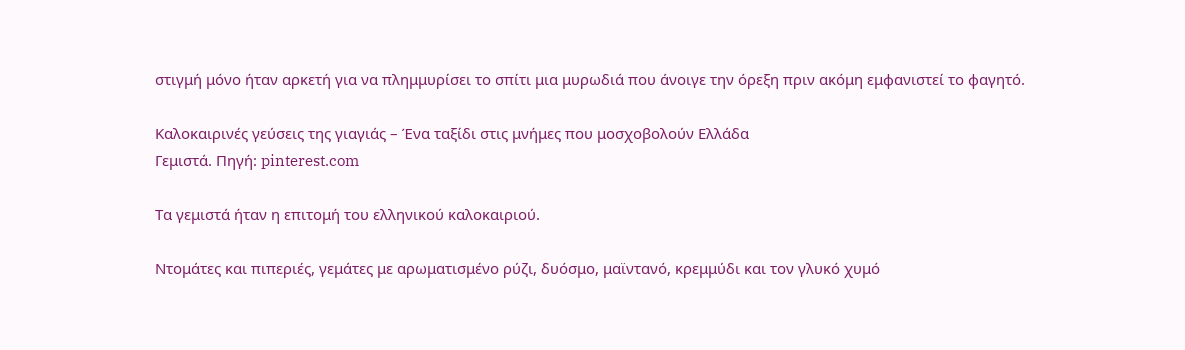στιγμή μόνο ήταν αρκετή για να πλημμυρίσει το σπίτι μια μυρωδιά που άνοιγε την όρεξη πριν ακόμη εμφανιστεί το φαγητό.

Καλοκαιρινές γεύσεις της γιαγιάς – Ένα ταξίδι στις μνήμες που μοσχοβολούν Ελλάδα
Γεμιστά. Πηγή: pinterest.com

Τα γεμιστά ήταν η επιτομή του ελληνικού καλοκαιριού.

Ντομάτες και πιπεριές, γεμάτες με αρωματισμένο ρύζι, δυόσμο, μαϊντανό, κρεμμύδι και τον γλυκό χυμό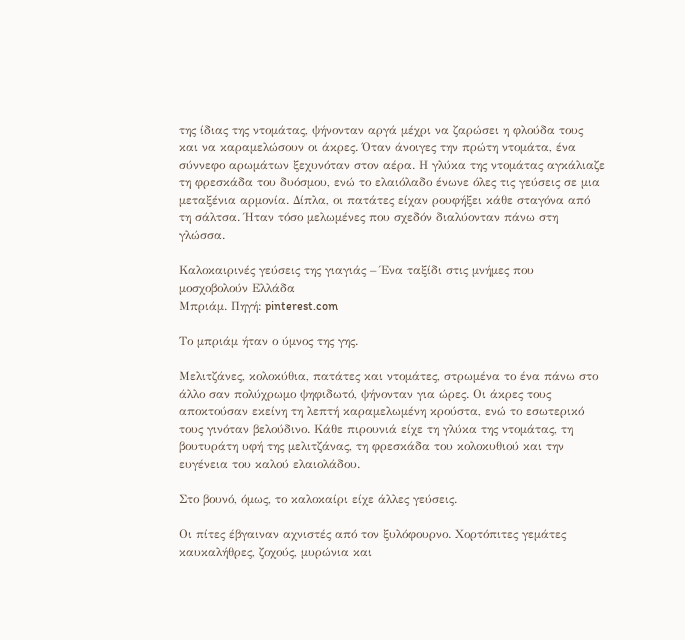της ίδιας της ντομάτας, ψήνονταν αργά μέχρι να ζαρώσει η φλούδα τους και να καραμελώσουν οι άκρες. Όταν άνοιγες την πρώτη ντομάτα, ένα σύννεφο αρωμάτων ξεχυνόταν στον αέρα. Η γλύκα της ντομάτας αγκάλιαζε τη φρεσκάδα του δυόσμου, ενώ το ελαιόλαδο ένωνε όλες τις γεύσεις σε μια μεταξένια αρμονία. Δίπλα, οι πατάτες είχαν ρουφήξει κάθε σταγόνα από τη σάλτσα. Ήταν τόσο μελωμένες που σχεδόν διαλύονταν πάνω στη γλώσσα.

Καλοκαιρινές γεύσεις της γιαγιάς – Ένα ταξίδι στις μνήμες που μοσχοβολούν Ελλάδα
Μπριάμ. Πηγή: pinterest.com

Το μπριάμ ήταν ο ύμνος της γης.

Μελιτζάνες, κολοκύθια, πατάτες και ντομάτες, στρωμένα το ένα πάνω στο άλλο σαν πολύχρωμο ψηφιδωτό, ψήνονταν για ώρες. Οι άκρες τους αποκτούσαν εκείνη τη λεπτή καραμελωμένη κρούστα, ενώ το εσωτερικό τους γινόταν βελούδινο. Κάθε πιρουνιά είχε τη γλύκα της ντομάτας, τη βουτυράτη υφή της μελιτζάνας, τη φρεσκάδα του κολοκυθιού και την ευγένεια του καλού ελαιολάδου.

Στο βουνό, όμως, το καλοκαίρι είχε άλλες γεύσεις.

Οι πίτες έβγαιναν αχνιστές από τον ξυλόφουρνο. Χορτόπιτες γεμάτες καυκαλήθρες, ζοχούς, μυρώνια και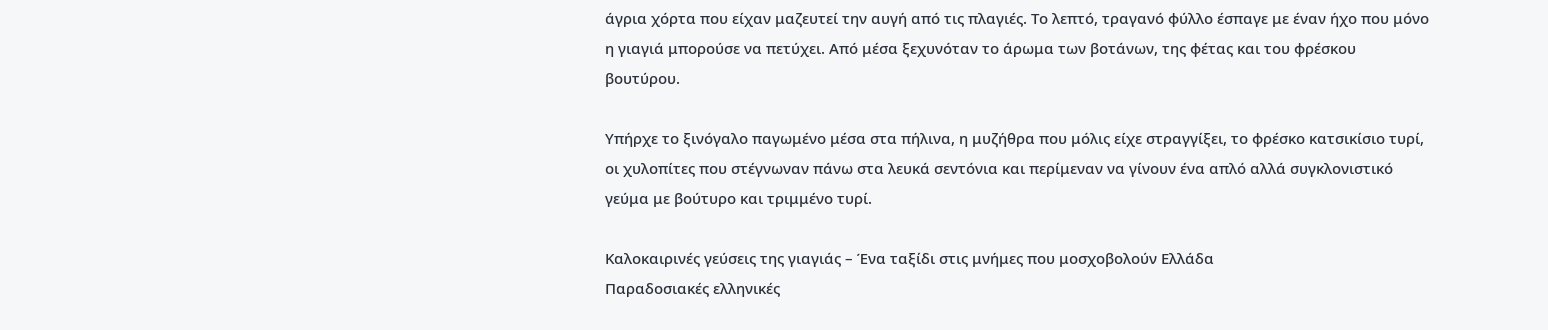άγρια χόρτα που είχαν μαζευτεί την αυγή από τις πλαγιές. Το λεπτό, τραγανό φύλλο έσπαγε με έναν ήχο που μόνο η γιαγιά μπορούσε να πετύχει. Από μέσα ξεχυνόταν το άρωμα των βοτάνων, της φέτας και του φρέσκου βουτύρου.

Υπήρχε το ξινόγαλο παγωμένο μέσα στα πήλινα, η μυζήθρα που μόλις είχε στραγγίξει, το φρέσκο κατσικίσιο τυρί, οι χυλοπίτες που στέγνωναν πάνω στα λευκά σεντόνια και περίμεναν να γίνουν ένα απλό αλλά συγκλονιστικό γεύμα με βούτυρο και τριμμένο τυρί.

Καλοκαιρινές γεύσεις της γιαγιάς – Ένα ταξίδι στις μνήμες που μοσχοβολούν Ελλάδα
Παραδοσιακές ελληνικές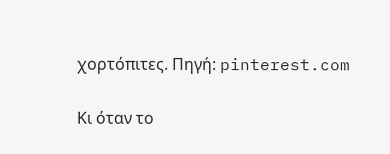χορτόπιτες. Πηγή: pinterest.com

Κι όταν το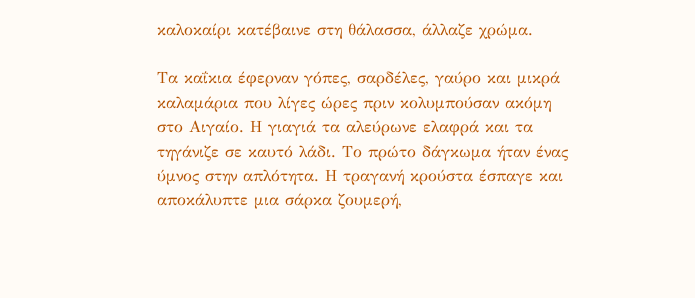καλοκαίρι κατέβαινε στη θάλασσα, άλλαζε χρώμα.

Τα καΐκια έφερναν γόπες, σαρδέλες, γαύρο και μικρά καλαμάρια που λίγες ώρες πριν κολυμπούσαν ακόμη στο Αιγαίο. Η γιαγιά τα αλεύρωνε ελαφρά και τα τηγάνιζε σε καυτό λάδι. Το πρώτο δάγκωμα ήταν ένας ύμνος στην απλότητα. Η τραγανή κρούστα έσπαγε και αποκάλυπτε μια σάρκα ζουμερή,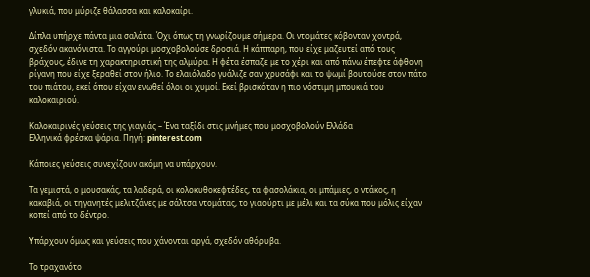γλυκιά, που μύριζε θάλασσα και καλοκαίρι.

Δίπλα υπήρχε πάντα μια σαλάτα. Όχι όπως τη γνωρίζουμε σήμερα. Οι ντομάτες κόβονταν χοντρά, σχεδόν ακανόνιστα. Το αγγούρι μοσχοβολούσε δροσιά. Η κάππαρη, που είχε μαζευτεί από τους βράχους, έδινε τη χαρακτηριστική της αλμύρα. Η φέτα έσπαζε με το χέρι και από πάνω έπεφτε άφθονη ρίγανη που είχε ξεραθεί στον ήλιο. Το ελαιόλαδο γυάλιζε σαν χρυσάφι και το ψωμί βουτούσε στον πάτο του πιάτου, εκεί όπου είχαν ενωθεί όλοι οι χυμοί. Εκεί βρισκόταν η πιο νόστιμη μπουκιά του καλοκαιριού.

Καλοκαιρινές γεύσεις της γιαγιάς – Ένα ταξίδι στις μνήμες που μοσχοβολούν Ελλάδα
Ελληνικά φρέσκα ψάρια. Πηγή: pinterest.com

Κάποιες γεύσεις συνεχίζουν ακόμη να υπάρχουν.

Τα γεμιστά, ο μουσακάς, τα λαδερά, οι κολοκυθοκεφτέδες, τα φασολάκια, οι μπάμιες, ο ντάκος, η κακαβιά, οι τηγανητές μελιτζάνες με σάλτσα ντομάτας, το γιαούρτι με μέλι και τα σύκα που μόλις είχαν κοπεί από το δέντρο.

Υπάρχουν όμως και γεύσεις που χάνονται αργά, σχεδόν αθόρυβα.

Το τραχανότο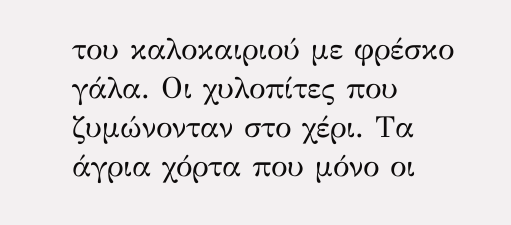του καλοκαιριού με φρέσκο γάλα. Οι χυλοπίτες που ζυμώνονταν στο χέρι. Τα άγρια χόρτα που μόνο οι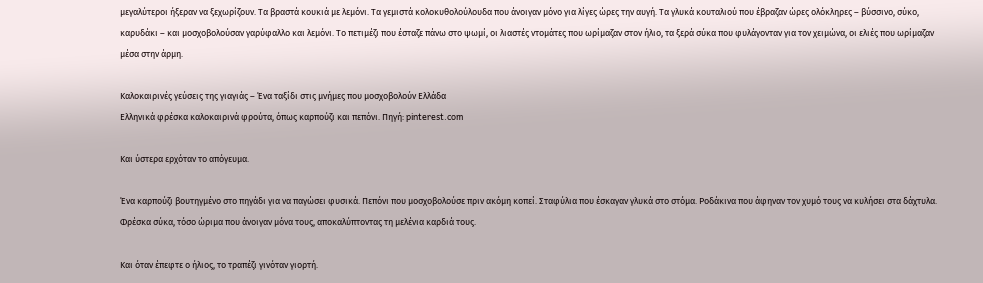μεγαλύτεροι ήξεραν να ξεχωρίζουν. Τα βραστά κουκιά με λεμόνι. Τα γεμιστά κολοκυθολούλουδα που άνοιγαν μόνο για λίγες ώρες την αυγή. Τα γλυκά κουταλιού που έβραζαν ώρες ολόκληρες – βύσσινο, σύκο, καρυδάκι – και μοσχοβολούσαν γαρύφαλλο και λεμόνι. Το πετιμέζι που έσταζε πάνω στο ψωμί, οι λιαστές ντομάτες που ωρίμαζαν στον ήλιο, τα ξερά σύκα που φυλάγονταν για τον χειμώνα, οι ελιές που ωρίμαζαν μέσα στην άρμη.

Καλοκαιρινές γεύσεις της γιαγιάς – Ένα ταξίδι στις μνήμες που μοσχοβολούν Ελλάδα
Ελληνικά φρέσκα καλοκαιρινά φρούτα, όπως καρπούζι και πεπόνι. Πηγή: pinterest.com

Και ύστερα ερχόταν το απόγευμα.

Ένα καρπούζι βουτηγμένο στο πηγάδι για να παγώσει φυσικά. Πεπόνι που μοσχοβολούσε πριν ακόμη κοπεί. Σταφύλια που έσκαγαν γλυκά στο στόμα. Ροδάκινα που άφηναν τον χυμό τους να κυλήσει στα δάχτυλα. Φρέσκα σύκα, τόσο ώριμα που άνοιγαν μόνα τους, αποκαλύπτοντας τη μελένια καρδιά τους.

Και όταν έπεφτε ο ήλιος, το τραπέζι γινόταν γιορτή.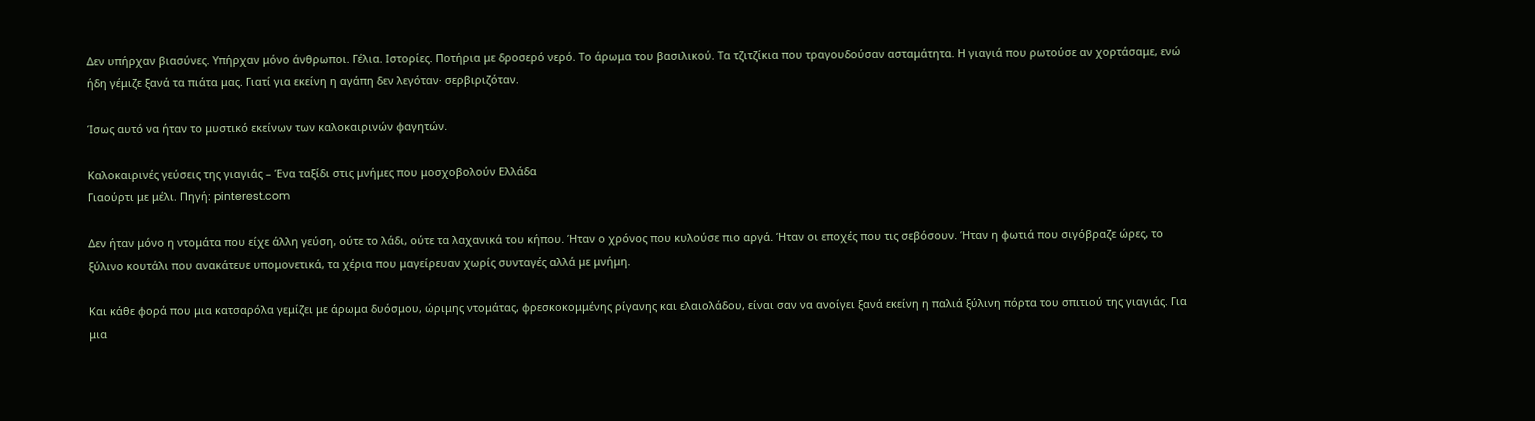Δεν υπήρχαν βιασύνες. Υπήρχαν μόνο άνθρωποι. Γέλια. Ιστορίες. Ποτήρια με δροσερό νερό. Το άρωμα του βασιλικού. Τα τζιτζίκια που τραγουδούσαν ασταμάτητα. Η γιαγιά που ρωτούσε αν χορτάσαμε, ενώ ήδη γέμιζε ξανά τα πιάτα μας. Γιατί για εκείνη η αγάπη δεν λεγόταν· σερβιριζόταν.

Ίσως αυτό να ήταν το μυστικό εκείνων των καλοκαιρινών φαγητών.

Καλοκαιρινές γεύσεις της γιαγιάς – Ένα ταξίδι στις μνήμες που μοσχοβολούν Ελλάδα
Γιαούρτι με μέλι. Πηγή: pinterest.com

Δεν ήταν μόνο η ντομάτα που είχε άλλη γεύση, ούτε το λάδι, ούτε τα λαχανικά του κήπου. Ήταν ο χρόνος που κυλούσε πιο αργά. Ήταν οι εποχές που τις σεβόσουν. Ήταν η φωτιά που σιγόβραζε ώρες, το ξύλινο κουτάλι που ανακάτευε υπομονετικά, τα χέρια που μαγείρευαν χωρίς συνταγές αλλά με μνήμη.

Και κάθε φορά που μια κατσαρόλα γεμίζει με άρωμα δυόσμου, ώριμης ντομάτας, φρεσκοκομμένης ρίγανης και ελαιολάδου, είναι σαν να ανοίγει ξανά εκείνη η παλιά ξύλινη πόρτα του σπιτιού της γιαγιάς. Για μια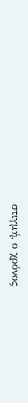στιγμή, ο χρόνος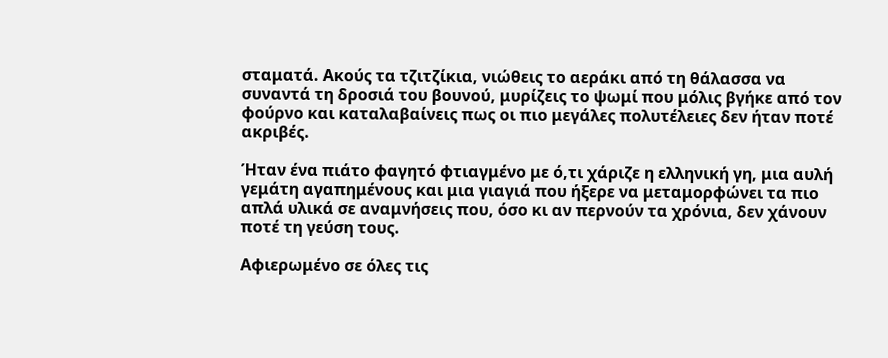σταματά. Ακούς τα τζιτζίκια, νιώθεις το αεράκι από τη θάλασσα να συναντά τη δροσιά του βουνού, μυρίζεις το ψωμί που μόλις βγήκε από τον φούρνο και καταλαβαίνεις πως οι πιο μεγάλες πολυτέλειες δεν ήταν ποτέ ακριβές.

Ήταν ένα πιάτο φαγητό φτιαγμένο με ό,τι χάριζε η ελληνική γη, μια αυλή γεμάτη αγαπημένους και μια γιαγιά που ήξερε να μεταμορφώνει τα πιο απλά υλικά σε αναμνήσεις που, όσο κι αν περνούν τα χρόνια, δεν χάνουν ποτέ τη γεύση τους.

Αφιερωμένο σε όλες τις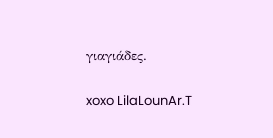γιαγιάδες.

xoxo LilaLounAr.T